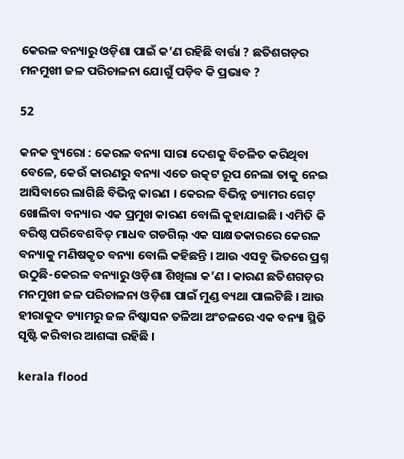କେରଳ ବନ୍ୟାରୁ ଓଡ଼ିଶା ପାଇଁ କ’ଣ ରହିଛି ବାର୍ତ୍ତା ? ଛତିଶଗଡ଼ର ମନମୁଖୀ ଜଳ ପରିଚାଳନା ଯୋଗୁଁ ପଡ଼ିବ କି ପ୍ରଭାବ ?

52

କନକ ବ୍ୟୁରୋ : କେରଳ ବନ୍ୟା ସାରା ଦେଶକୁ ବିଚଳିତ କରିଥିବା ବେଳେ, କେଉଁ କାରଣରୁ ବନ୍ୟା ଏତେ ଉତ୍କଟ ରୂପ ନେଲା ତାକୁ ନେଇ ଆସିବାରେ ଲାଗିଛି ବିଭିନ୍ନ କାରଣ । କେରଳ ବିଭିନ୍ନ ଡ୍ୟାମର ଗେଟ୍ ଖୋଲିବା ବନ୍ୟାର ଏକ ପ୍ରମୁଖ କାରଣ ବୋଲି କୁହାଯାଇଛି । ଏମିତି କି ବରିଷ୍ଠ ପରିବେଶବିତ୍ ମାଧବ ଗଡଗିଲ୍ ଏକ ସାକ୍ଷତକାରରେ କେରଳ ବନ୍ୟାକୁ ମଣିଷକୃତ ବନ୍ୟା ବୋଲି କହିଛନ୍ତି । ଆଉ ଏସବୁ ଭିତରେ ପ୍ରଶ୍ନ ଉଠୁଛି-କେରଳ ବନ୍ୟାରୁ ଓଡ଼ିଶା ଶିଖିଲା କ’ଣ । କାରଣ ଛତିଶଗଡ଼ର ମନମୁଖୀ ଜଳ ପରିଚାଳନା ଓଡ଼ିଶା ପାଇଁ ମୁଣ୍ଡ ବ୍ୟଥା ପାଲଟିଛି । ଆଉ ହୀରାକୁଦ ଡ୍ୟାମରୁ ଜଳ ନିଷ୍କାସନ ତଳିଆ ଅଂଚଳରେ ଏକ ବନ୍ୟା ସ୍ଥିତି ସୃଷ୍ଟି କରିବାର ଆଶଙ୍କା ରହିଛି ।

kerala flood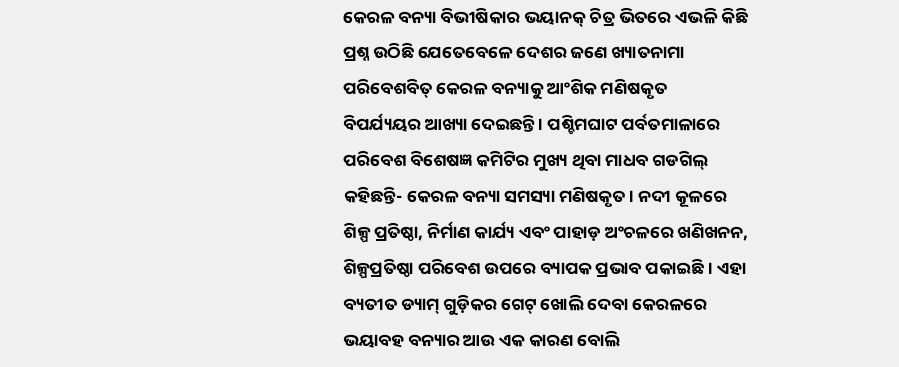କେରଳ ବନ୍ୟା ବିଭୀଷିକାର ଭୟାନକ୍ ଚିତ୍ର ଭିତରେ ଏଭଳି କିଛି ପ୍ରଶ୍ନ ଉଠିଛି ଯେତେବେଳେ ଦେଶର ଜଣେ ଖ୍ୟାତନାମା ପରିବେଶବିତ୍ କେରଳ ବନ୍ୟାକୁ ଆଂଶିକ ମଣିଷକୃତ ବିପର୍ଯ୍ୟୟର ଆଖ୍ୟା ଦେଇଛନ୍ତି । ପଶ୍ଚିମଘାଟ ପର୍ବତମାଳାରେ ପରିବେଶ ବିଶେଷଜ୍ଞ କମିଟିର ମୁଖ୍ୟ ଥିବା ମାଧବ ଗଡଗିଲ୍ କହିଛନ୍ତି- କେରଳ ବନ୍ୟା ସମସ୍ୟା ମଣିଷକୃତ । ନଦୀ କୂଳରେ ଶିଳ୍ପ ପ୍ରତିଷ୍ଠା, ନିର୍ମାଣ କାର୍ଯ୍ୟ ଏବଂ ପାହାଡ଼ ଅଂଚଳରେ ଖଣିଖନନ, ଶିଳ୍ପପ୍ରତିଷ୍ଠା ପରିବେଶ ଉପରେ ବ୍ୟାପକ ପ୍ରଭାବ ପକାଇଛି । ଏହା ବ୍ୟତୀତ ଡ୍ୟାମ୍ ଗୁଡ଼ିକର ଗେଟ୍ ଖୋଲି ଦେବା କେରଳରେ ଭୟାବହ ବନ୍ୟାର ଆଉ ଏକ କାରଣ ବୋଲି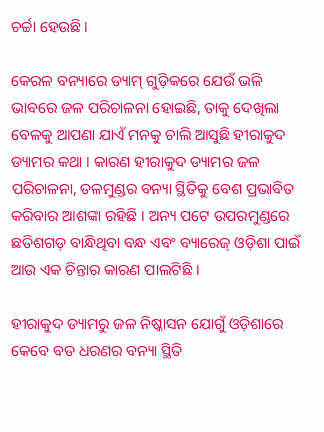ଚର୍ଚ୍ଚା ହେଉଛି ।

କେରଳ ବନ୍ୟାରେ ଡ୍ୟାମ୍ ଗୁଡ଼ିକରେ ଯେଉଁ ଭଳି ଭାବରେ ଜଳ ପରିଚାଳନା ହୋଇଛି, ତାକୁ ଦେଖିଲା ବେଳକୁ ଆପଣା ଯାଏଁ ମନକୁ ଚାଲି ଆସୁଛି ହୀରାକୁଦ ଡ୍ୟାମର କଥା । କାରଣ ହୀରାକୁଦ ଡ୍ୟାମର ଜଳ ପରିଚାଳନା, ତଳମୁଣ୍ଡର ବନ୍ୟା ସ୍ଥିତିକୁ ବେଶ ପ୍ରଭାବିତ କରିବାର ଆଶଙ୍କା ରହିଛି । ଅନ୍ୟ ପଟେ ଉପରମୁଣ୍ଡରେ ଛତିଶଗଡ଼ ବାନ୍ଧିଥିବା ବନ୍ଧ ଏବଂ ବ୍ୟାରେଜ୍ ଓଡ଼ିଶା ପାଇଁ ଆଉ ଏକ ଚିନ୍ତାର କାରଣ ପାଲଟିଛି ।

ହୀରାକୁଦ ଡ୍ୟାମରୁ ଜଳ ନିଷ୍କାସନ ଯୋଗୁଁ ଓଡ଼ିଶାରେ କେବେ ବଡ ଧରଣର ବନ୍ୟା ସ୍ଥିତି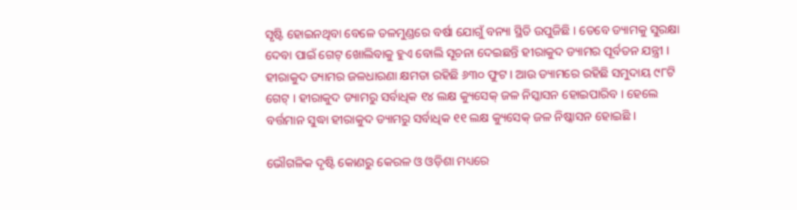ସୃଷ୍ଟି ହୋଇନଥିବା ବେଳେ ତଳମୁଣ୍ଡରେ ବର୍ଷା ଯୋଗୁଁ ବନ୍ୟା ସ୍ଥିତି ଉପୁଜିଛି । ତେବେ ଡ୍ୟାମକୁ ସୁରକ୍ଷା ଦେବା ପାଇଁ ଗେଟ୍ ଖୋଲିବାକୁ ହୁଏ ବୋଲି ସୂଚନା ଦେଇଛନ୍ତି ହୀରାକୁଦ ଡ୍ୟାମର ପୂର୍ବତନ ଯନ୍ତ୍ରୀ । ହୀରାକୁଦ ଡ୍ୟାମର ଜଳଧାରଣା କ୍ଷମତା ରହିଛି ୬୩୦ ଫୁଟ । ଆଉ ଡ୍ୟାମରେ ରହିଛି ସମୁଦାୟ ୯୮ଟି ଗେଟ୍ । ହୀରାକୁଦ ଡ୍ୟାମରୁ ସର୍ବାଧିକ ୧୪ ଲକ୍ଷ କ୍ୟୁସେକ୍ ଜଳ ନିସ୍କାସନ ହୋଇପାରିବ । ହେଲେ ବର୍ତ୍ତମାନ ସୁଦ୍ଧା ହୀରାକୁଦ ଡ୍ୟାମରୁ ସର୍ବାଧିକ ୧୧ ଲକ୍ଷ କ୍ୟୁସେକ୍ ଜଳ ନିଷ୍କାସନ ହୋଇଛି ।

ଭୌଗଳିକ ଦୃଷ୍ଟି କୋଣରୁ କେରଳ ଓ ଓଡ଼ିଶା ମଧ୍ୟରେ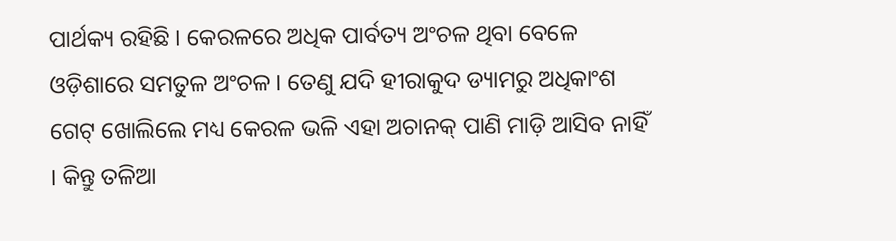ପାର୍ଥକ୍ୟ ରହିଛି । କେରଳରେ ଅଧିକ ପାର୍ବତ୍ୟ ଅଂଚଳ ଥିବା ବେଳେ ଓଡ଼ିଶାରେ ସମତୁଳ ଅଂଚଳ । ତେଣୁ ଯଦି ହୀରାକୁଦ ଡ୍ୟାମରୁ ଅଧିକାଂଶ ଗେଟ୍ ଖୋଲିଲେ ମଧ୍ୟ କେରଳ ଭଳି ଏହା ଅଚାନକ୍ ପାଣି ମାଡ଼ି ଆସିବ ନାହିଁ । କିନ୍ତୁ ତଳିଆ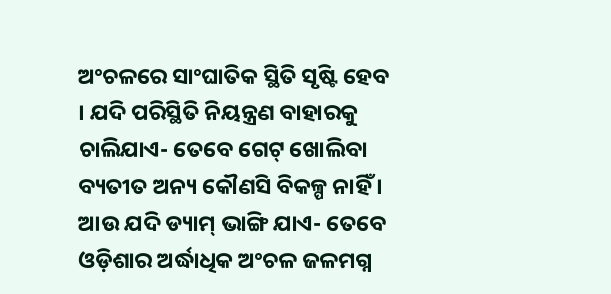ଅଂଚଳରେ ସାଂଘାତିକ ସ୍ଥିତି ସୃଷ୍ଟି ହେବ । ଯଦି ପରିସ୍ଥିତି ନିୟନ୍ତ୍ରଣ ବାହାରକୁ ଚାଲିଯାଏ- ତେବେ ଗେଟ୍ ଖୋଲିବା ବ୍ୟତୀତ ଅନ୍ୟ କୌଣସି ବିକଳ୍ପ ନାହିଁ । ଆଉ ଯଦି ଡ୍ୟାମ୍ ଭାଙ୍ଗି ଯାଏ- ତେବେ ଓଡ଼ିଶାର ଅର୍ଦ୍ଧାଧିକ ଅଂଚଳ ଜଳମଗ୍ନ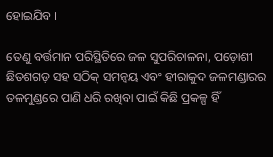ହୋଇଯିବ ।

ତେଣୁ ବର୍ତ୍ତମାନ ପରିସ୍ଥିତିରେ ଜଳ ସୁପରିଚାଳନା, ପଡ଼ୋଶୀ ଛିତଶଗଡ଼ ସହ ସଠିକ୍ ସମନ୍ୱୟ ଏବଂ ହୀରାକୁଦ ଜଳମଣ୍ଡାରର ତଳମୁଣ୍ଡରେ ପାଣି ଧରି ରଖିବା ପାଇଁ କିଛି ପ୍ରକଳ୍ପ ହିଁ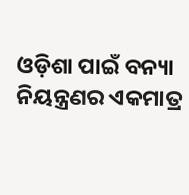ଓଡ଼ିଶା ପାଇଁ ବନ୍ୟା ନିୟନ୍ତ୍ରଣର ଏକମାତ୍ର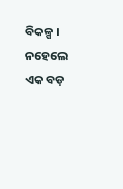ବିକଳ୍ପ । ନହେଲେ ଏକ ବଡ଼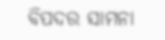ବିପଦର ସାମନା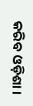କରିବ ଓଡ଼ିଶା ।